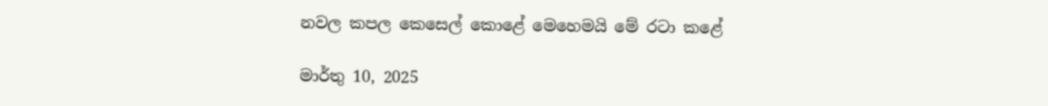නවල කපල කෙසෙල් කොළේ මෙහෙමයි මේ රටා කළේ

මාර්තු 10, 2025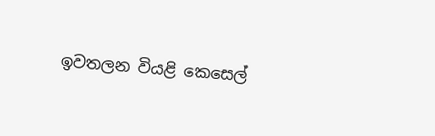ඉවතලන වියළි කෙසෙල්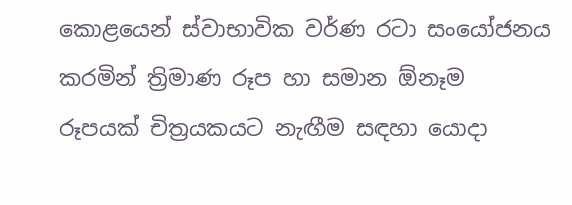කොළයෙන් ස්වාභාවික වර්ණ රටා සංයෝජනය කරමින් ත්‍රිමාණ රූප හා සමාන ඕනෑම රූපයක් චිත්‍රයකයට නැඟීම සඳහා යොදා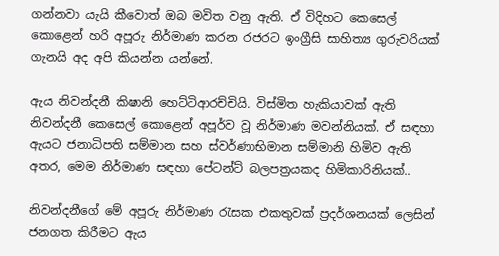ගන්නවා යැයි කීවොත් ඔබ මවිත වනු ඇති. ඒ විදිහට කෙසෙල් කොළෙන් හරි අපූරු නිර්මාණ කරන රජරට ඉංග්‍රීසි සාහිත්‍ය ගුරුවරියක් ගැනයි අද අපි කියන්න යන්නේ.

ඇය නිවන්දනී කිෂානි හෙට්ටිආරච්චියි. විස්මිත හැකියාවක් ඇති නිවන්දනී කෙසෙල් කොළෙන් අපූර්ව වූ නිර්මාණ මවන්නියක්. ඒ සඳහා ඇයට ජනාධිපති සම්මාන සහ ස්වර්ණාභිමාන සම්මානි හිමිව ඇති අතර, මෙම නිර්මාණ සඳහා පේටන්ට් බලපත්‍රයකද හිමිකාරිනියක්..

නිවන්දනීගේ මේ අපූරු නිර්මාණ රැසක එකතුවක් ප්‍රදර්ශනයක් ලෙසින් ජනගත කිරීමට ඇය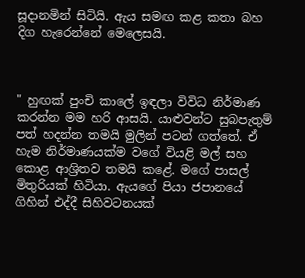සූදානමින් සිටියි. ඇය සමඟ කළ කතා බහ දිග හැරෙන්නේ මෙලෙසයි.



" හුඟක් පුංචි කාලේ ඉඳලා විවිධ නිර්මාණ කරන්න මම හරි ආසයි. යාළුවන්ට සුබපැතුම් පත් හදන්න තමයි මුලින් පටන් ගත්තේ. ඒ හැම නිර්මාණයක්ම වගේ වියළි මල් සහ කොළ ආශ්‍රිතව තමයි කළේ. මගේ පාසල් මිතුරියක් හිටියා. ඇයගේ පියා ජපානයේ ගිහින් එද්දී සිහිවටනයක්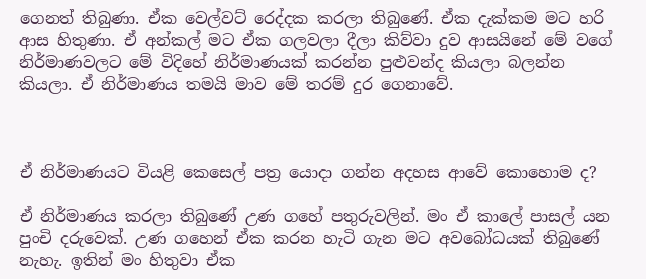ගෙනත් තිබුණා. ඒක වෙල්වට් රෙද්දක කරලා තිබුණේ. ඒක දැක්කම මට හරි ආස හිතුණා. ඒ අන්කල් මට ඒක ගලවලා දීලා කිව්වා දුව ආසයිනේ මේ වගේ නිර්මාණවලට මේ විදිහේ නිර්මාණයක් කරන්න පුළුවන්ද කියලා බලන්න කියලා. ඒ නිර්මාණය තමයි මාව මේ තරම් දුර ගෙනාවේ.



ඒ නිර්මාණයට වියළි කෙසෙල් පත්‍ර යොදා ගන්න අදහස ආවේ කොහොම ද?

ඒ නිර්මාණය කරලා තිබුණේ උණ ගහේ පතුරුවලින්. මං ඒ කාලේ පාසල් යන පුංචි දරුවෙක්. උණ ගහෙන් ඒක කරන හැටි ගැන මට අවබෝධයක් තිබුණේ නැහැ. ඉතින් මං හිතුවා ඒක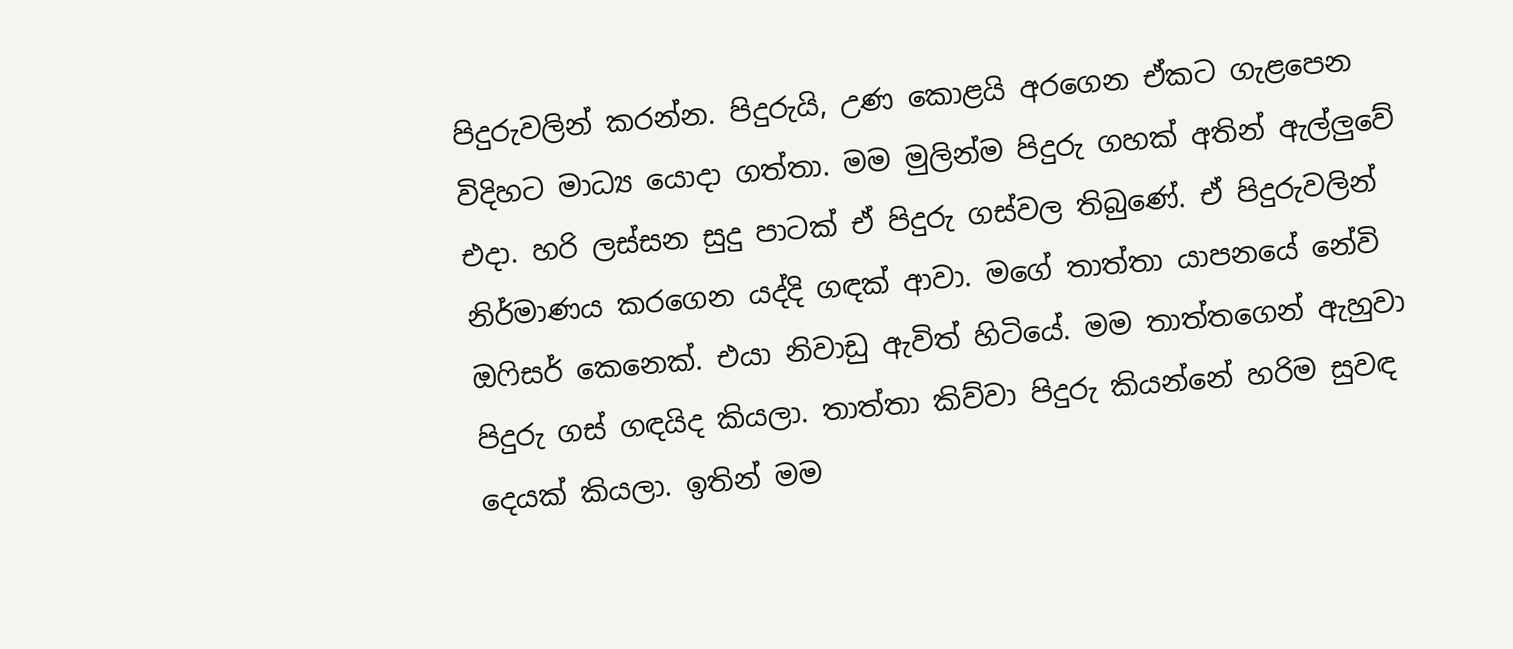පිදුරුවලින් කරන්න. පිදුරුයි, උණ කොළයි අරගෙන ඒකට ගැළපෙන විදිහට මාධ්‍ය යොදා ගත්තා. මම මුලින්ම පිදුරු ගහක් අතින් ඇල්ලුවේ එදා. හරි ලස්සන සුදු පාටක් ඒ පිදුරු ගස්වල තිබුණේ. ඒ පිදුරුවලින් නිර්මාණය කරගෙන යද්දි ගඳක් ආවා. මගේ තාත්තා යාපනයේ නේවි ඔෆිසර් කෙනෙක්. එයා නිවාඩු ඇවිත් හිටියේ. මම තාත්තගෙන් ඇහුවා පිදුරු ගස් ගඳයිද කියලා. තාත්තා කිව්වා පිදුරු කියන්නේ හරිම සුවඳ දෙයක් කියලා. ඉතින් මම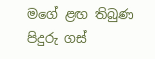මගේ ළඟ තිබුණ පිදුරු ගස්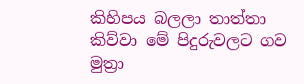කිහිපය බලලා තාත්තා කිව්වා මේ පිදුරුවලට ගව මුත්‍රා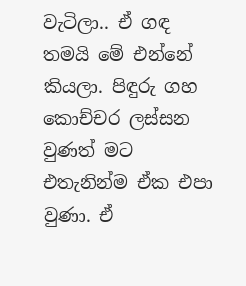වැටිලා.. ඒ ගඳ තමයි මේ එන්නේ කියලා. පිඳුරු ගහ කොච්චර ලස්සන වුණත් මට එතැනින්ම ඒක එපා වුණා. ඒ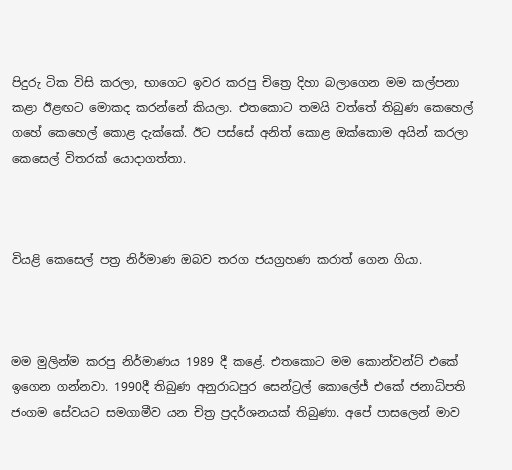පිදුරු ටික විසි කරලා, භාගෙට ඉවර කරපු චිත්‍රෙ දිහා බලාගෙන මම කල්පනා කළා ඊළඟට මොකද කරන්නේ කියලා. එතකොට තමයි වත්තේ තිබුණ කෙහෙල් ගහේ කෙහෙල් කොළ දැක්කේ. ඊට පස්සේ අනිත් කොළ ඔක්කොම අයින් කරලා කෙසෙල් විතරක් යොදාගත්තා.



වියළි කෙසෙල් පත්‍ර නිර්මාණ ඔබව තරග ජයග්‍රහණ කරාත් ගෙන ගියා.



මම මුලින්ම කරපු නිර්මාණය 1989 දී කළේ. එතකොට මම කොන්වන්ට් එකේ ඉගෙන ගන්නවා. 1990දී තිබුණ අනුරාධපුර සෙන්ට්‍රල් කොලේජ් එකේ ජනාධිපති ජංගම සේවයට සමගාමීව යන චිත්‍ර ප්‍රදර්ශනයක් තිබුණා. අපේ පාසලෙන් මාව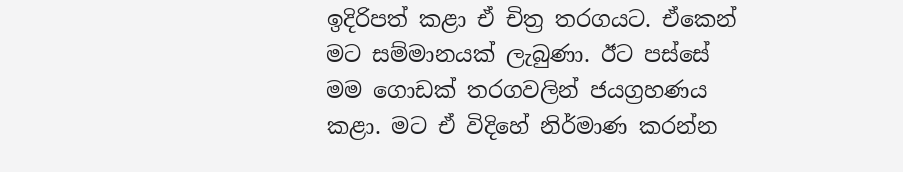ඉදිරිපත් කළා ඒ චිත්‍ර තරගයට. ඒකෙන් මට සම්මානයක් ලැබුණා. ඊට පස්සේ මම ගොඩක් තරගවලින් ජයග්‍රහණය කළා. මට ඒ විදිහේ නිර්මාණ කරන්න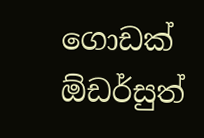ගොඩක් ඕඩර්සුත්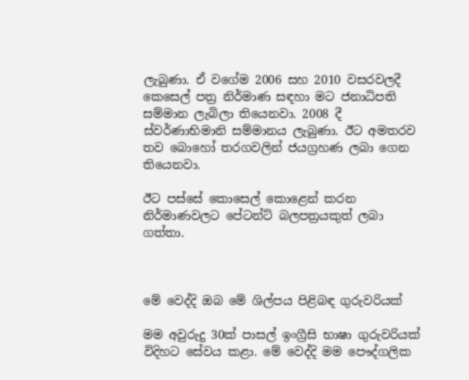ලැබුණා. ඒ වගේම 2006 සහ 2010 වසරවලදී කෙසෙල් පත්‍ර නිර්මාණ සඳහා මට ජනාධිපති සම්මාන ලැබිලා තියෙනවා. 2008 දී ස්වර්ණාභිමානි සම්මානය ලැබුණා. ඊට අමතරව තව බොහෝ තරගවලින් ජයග්‍රහණ ලබා ගෙන තියෙනවා.

ඊට පස්සේ කොසෙල් කොළෙන් කරන නිර්මාණවලට පේටන්ට් බලපත්‍රයකුත් ලබා ගත්තා.



මේ වෙද්දි ඔබ මේ ශිල්පය පිළිබඳ ගුරුවරියක්

මම අවුරුදු 30ක් පාසල් ඉංග්‍රීසි භාෂා ගුරුවරියක් විදිහට සේවය කළා. මේ වෙද්දි මම පෞද්ගලික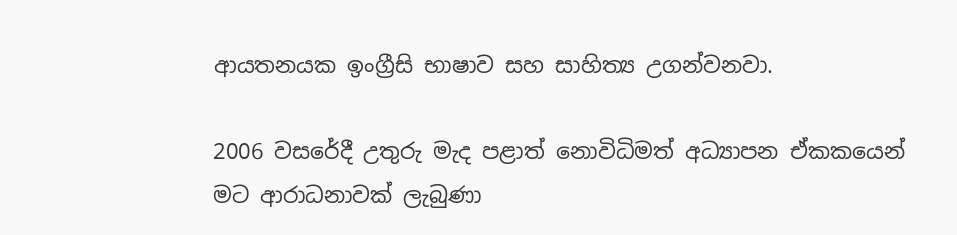ආයතනයක ඉංග්‍රීසි භාෂාව සහ සාහිත්‍ය උගන්වනවා.

2006 වසරේදී උතුරු මැද පළාත් නොවිධිමත් අධ්‍යාපන ඒකකයෙන් මට ආරාධනාවක් ලැබුණා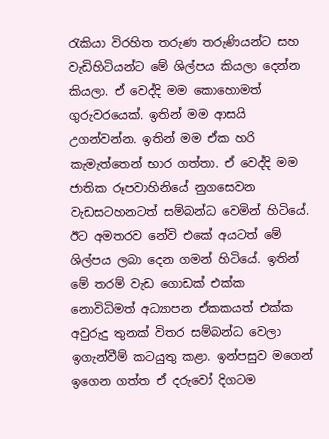රැකියා විරහිත තරුණ තරුණියන්ට සහ වැඩිහිටියන්ට මේ ශිල්පය කියලා දෙන්න කියලා. ඒ වෙද්දි මම කොහොමත් ගුරුවරයෙක්. ඉතින් මම ආසයි උගන්වන්න. ඉතින් මම ඒක හරි කැමැත්තෙන් භාර ගත්තා. ඒ වෙද්දි මම ජාතික රූපවාහිනියේ නුගසෙවන වැඩසටහනටත් සම්බන්ධ වෙමින් හිටියේ. ඊට අමතරව නේවි එකේ අයටත් මේ ශිල්පය ලබා දෙන ගමන් හිටියේ. ඉතින් මේ තරම් වැඩ ගොඩක් එක්ක නොවිධිමත් අධ්‍යාපන ඒකකයත් එක්ක අවුරුදු තුනක් විතර සම්බන්ධ වෙලා ඉගැන්වීම් කටයුතු කළා. ඉන්පසුව මගෙන් ඉගෙන ගත්ත ඒ දරුවෝ දිගටම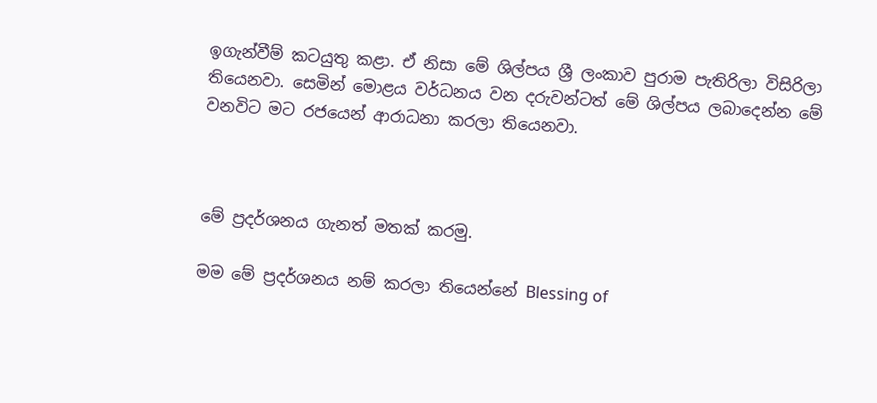ඉගැන්වීම් කටයුතු කළා. ඒ නිසා මේ ශිල්පය ශ්‍රී ලංකාව පුරාම පැතිරිලා විසිරිලා තියෙනවා. සෙමින් මොළය වර්ධනය වන දරුවන්ටත් මේ ශිල්පය ලබාදෙන්න මේ වනවිට මට රජයෙන් ආරාධනා කරලා තියෙනවා.



මේ ප්‍රදර්ශනය ගැනත් මතක් කරමු.

මම මේ ප්‍රදර්ශනය නම් කරලා තියෙන්නේ Blessing of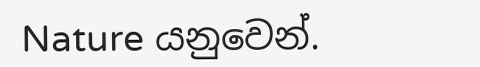Nature යනුවෙන්.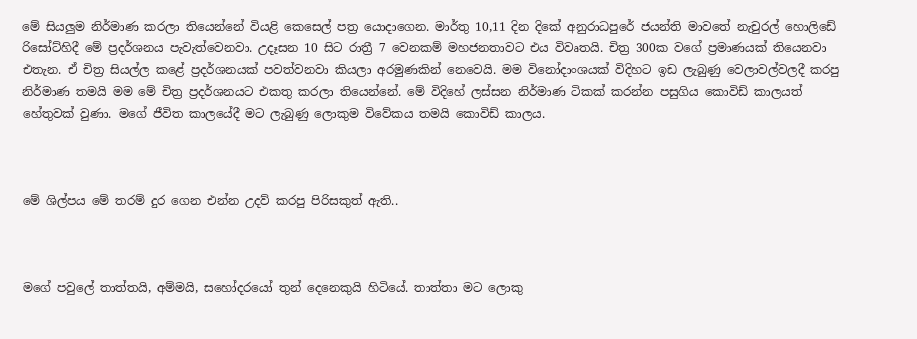මේ සියලුම නිර්මාණ කරලා තියෙන්නේ වියළි කෙසෙල් පත්‍ර යොදාගෙන. මාර්තු 10,11 දින දිකේ අනුරාධපුරේ ජයන්ති මාවතේ නැචුරල් හොලිඩේ රිසෝට්හිදී මේ ප්‍රදර්ශනය පැවැත්වෙනවා. උදෑසන 10 සිට රාත්‍රී 7 වෙනකම් මහජනතාවට එය විවෘතයි. චිත්‍ර 300ක වගේ ප්‍රමාණයක් තියෙනවා එතැන. ඒ චිත්‍ර සියල්ල කළේ ප්‍රදර්ශනයක් පවත්වනවා කියලා අරමුණකින් නෙවෙයි. මම විනෝදාංශයක් විදිහට ඉඩ ලැබුණු වෙලාවල්වලදී කරපු නිර්මාණ තමයි මම මේ චිත්‍ර ප්‍රදර්ශනයට එකතු කරලා තියෙන්නේ. මේ විදිහේ ලස්සන නිර්මාණ ටිකක් කරන්න පසුගිය කොවිඩ් කාලයත් හේතුවක් වුණා. මගේ ජීවිත කාලයේදී මට ලැබුණු ලොකුම විවේකය තමයි කොවිඩ් කාලය.



මේ ශිල්පය මේ තරම් දුර ගෙන එන්න උදව් කරපු පිරිසකුත් ඇති..



මගේ පවුලේ තාත්තයි, අම්මයි, සහෝදරයෝ තුන් දෙනෙකුයි හිටියේ. තාත්තා මට ලොකු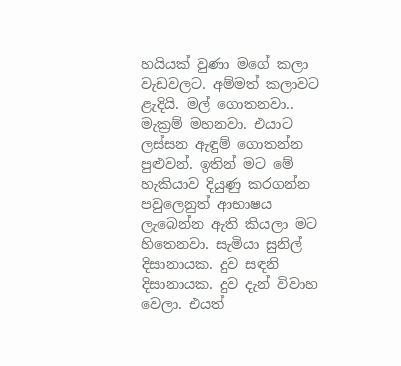හයියක් වුණා මගේ කලා වැඩවලට. අම්මත් කලාවට ළැදියි. මල් ගොතනවා.. මැක්‍රම් මහනවා. එයාට ලස්සන ඇඳුම් ගොතන්න පුළුවන්. ඉතින් මට මේ හැකියාව දියුණු කරගන්න පවුලෙනුත් ආභාෂය ලැබෙන්න ඇති කියලා මට හිතෙනවා. සැමියා සුනිල් දිසානායක. දුව සඳනි දිසානායක. දුව දැන් විවාහ වෙලා. එයත්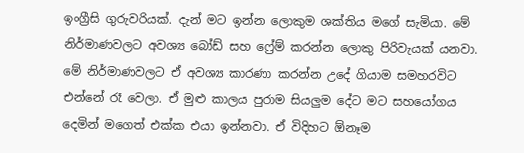ඉංග්‍රීසි ගුරුවරියක්. දැන් මට ඉන්න ලොකුම ශක්තිය මගේ සැමියා. මේ නිර්මාණවලට අවශ්‍ය බෝඩ් සහ ෆ්‍රේම් කරන්න ලොකු පිරිවැයක් යනවා. මේ නිර්මාණවලට ඒ අවශ්‍ය කාරණා කරන්න උදේ ගියාම සමහරවිට එන්නේ රෑ වෙලා. ඒ මුළු කාලය පුරාම සියලුම දේට මට සහයෝගය දෙමින් මගෙත් එක්ක එයා ඉන්නවා. ඒ විදිහට ඕනෑම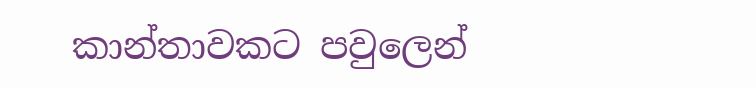කාන්තාවකට පවුලෙන්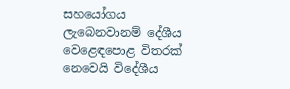සහයෝගය ලැබෙනවානම් දේශීය වෙළෙඳපොළ විතරක් නෙවෙයි විදේශීය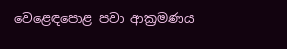වෙළෙඳපොළ පවා ආක්‍රමණය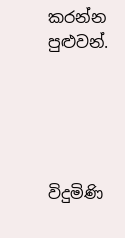කරන්න පුළුවන්.





විදුමිණි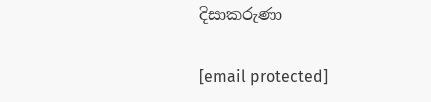දිසාකරුණා

[email protected]